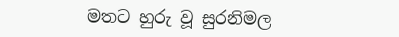මතට හුරු වූ සුරනිමල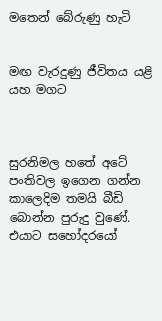මතෙන් බේරුණු හැටි


මඟ වැරදුණු ජීවිතය යළි යහ මගට



සුරනිමල හතේ අටේ පංතිවල ඉගෙන ගන්න කාලෙදිම තමයි බීඩි බොන්න පුරුදු වුණේ. එයාට සහෝදරයෝ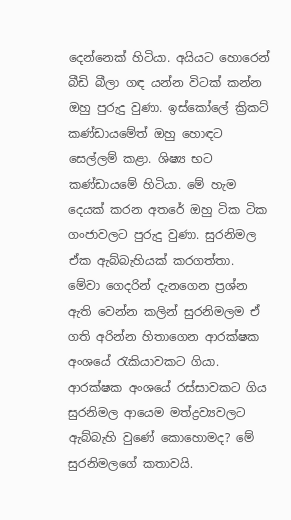දෙන්නෙක් හිටියා. අයියට හොරෙන් බීඩි බීලා ගඳ යන්න විටක් කන්න ඔහු පුරුදු වුණා. ඉස්කෝලේ ක්‍රිකට් කණ්ඩායමේත් ඔහු හොඳට සෙල්ලම් කළා. ශිෂ්‍ය භට කණ්ඩායමේ හිටියා. මේ හැම දෙයක් කරන අතරේ ඔහු ටික ටික ගංජාවලට පුරුදු වුණා. සුරනිමල ඒක ඇබ්බැහියක් කරගත්තා. මේවා ගෙදරින් දැනගෙන ප්‍රශ්න ඇති වෙන්න කලින් සුරනිමලම ඒ ගති අරින්න හිතාගෙන ආරක්ෂක අංශයේ රැකියාවකට ගියා.
ආරක්ෂක අංශයේ රස්සාවකට ගිය සුරනිමල ආයෙම මත්ද්‍රව්‍යවලට ඇබ්බැහි වුණේ කොහොමද? මේ සුරනිමලගේ කතාවයි.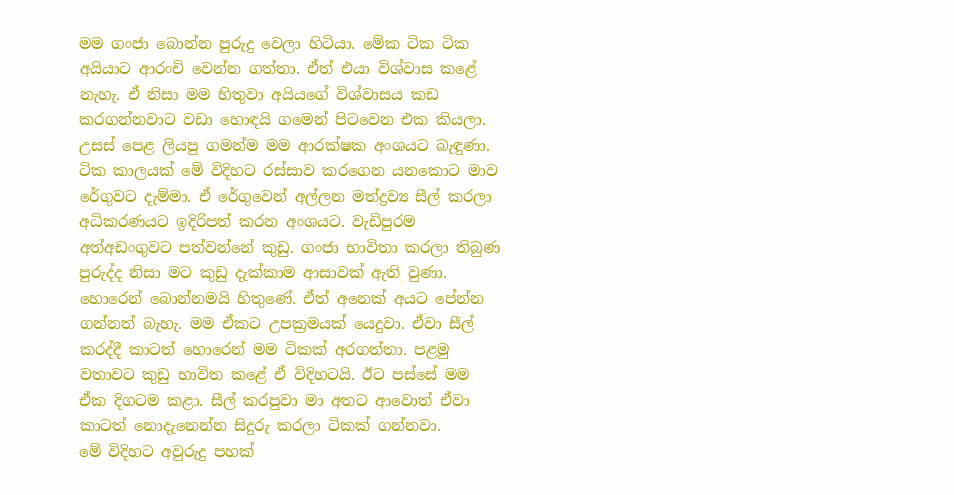මම ගංජා බොන්න පුරුදු වෙලා හිටියා. මේක ටික ටික අයියාට ආරංචි වෙන්න ගත්තා. ඒත් එයා විශ්වාස කළේ නැහැ. ඒ නිසා මම හිතුවා අයියගේ විශ්වාසය කඩ කරගන්නවාට වඩා හොඳයි ගමෙන් පිටවෙන එක කියලා. උසස් පෙළ ලියපු ගමන්ම මම ආරක්ෂක අංශයට බැඳුණා. ටික කාලයක් මේ විදිහට රස්සාව කරගෙන යනකොට මාව රේගුවට දැම්මා. ඒ රේගුවෙන් අල්ලන මත්ද්‍රව්‍ය සීල් කරලා අධිකරණයට ඉදිරිපත් කරන අංශයට. වැඩිපුරම අත්අඩංගුවට පත්වන්නේ කුඩු. ගංජා භාවිතා කරලා තිබුණ පුරුද්ද නිසා මට කුඩු දැක්කාම ආසාවක් ඇති වුණා. හොරෙන් බොන්නමයි හිතුණේ. ඒත් අනෙක් අයට පේන්න ගන්නත් බැහැ. මම ඒකට උපක්‍රමයක් යෙදුවා. ඒවා සීල් කරද්දී කාටත් හොරෙන් මම ටිකක් අරගත්තා. පළමු වතාවට කුඩු භාවිත කළේ ඒ විදිහටයි. ඊට පස්සේ මම ඒක දිගටම කළා. සීල් කරපුවා මා අතට ආවොත් ඒවා කාටත් නොදැනෙන්න සිදුරු කරලා ටිකක් ගන්නවා.
මේ විදිහට අවුරුදු පහක්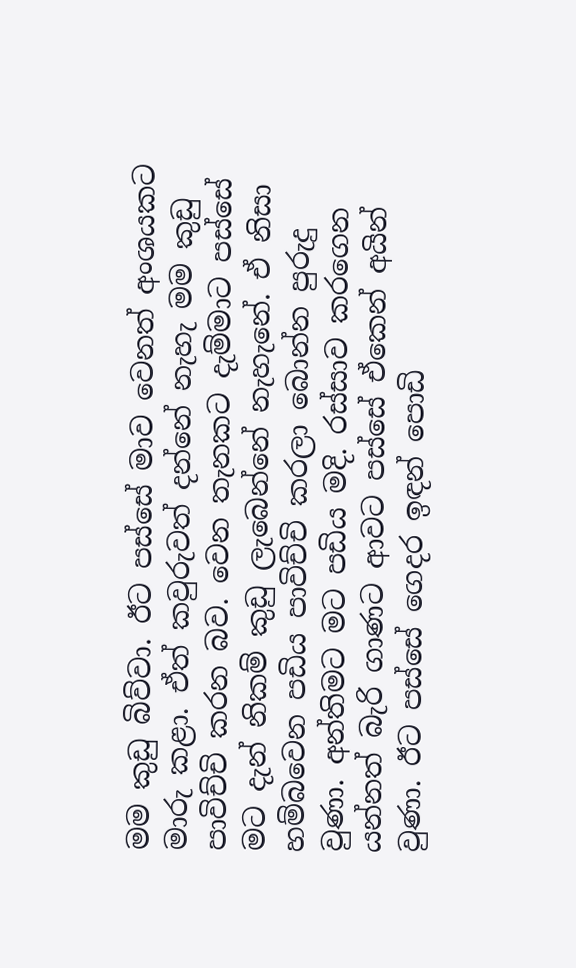මම කුඩු බිව්වා. ඊට පස්සේ මාව වෙනත් අංශයකට මාරු කළා. ඒත් කවුරුවත් දන්නේ නැහැ මම කුඩු පාවිච්චි කරන බව. වෙන තැනකට දැම්මාට පස්සේ මට දැන් නිකම් කුඩු ලැබෙන්නේ නැහැනේ. ඒ නිසා හම්බවෙන පඩිය පාවිච්චි කරලා බොන්න පුරුදු වුණා. අන්තිමට මට පඩිය මදි. රස්සාව කරගෙන යන්නත් බැරි ගාණට ආවට පස්සේ ඒකෙන් අයින් වුණා. ඊට පස්සේ ගෙදර ඉඳන් පොඩි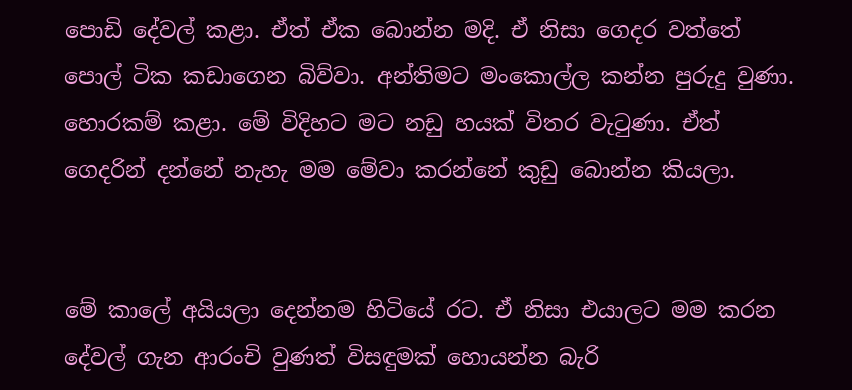පොඩි දේවල් කළා. ඒත් ඒක බොන්න මදි. ඒ නිසා ගෙදර වත්තේ පොල් ටික කඩාගෙන බිව්වා. අන්තිමට මංකොල්ල කන්න පුරුදු වුණා. හොරකම් කළා. මේ විදිහට මට නඩු හයක් විතර වැටුණා. ඒත් ගෙදරින් දන්නේ නැහැ මම මේවා කරන්නේ කුඩු බොන්න කියලා.


මේ කාලේ අයියලා දෙන්නම හිටියේ රට. ඒ නිසා එයාලට මම කරන දේවල් ගැන ආරංචි වුණත් විසඳුමක් හොයන්න බැරි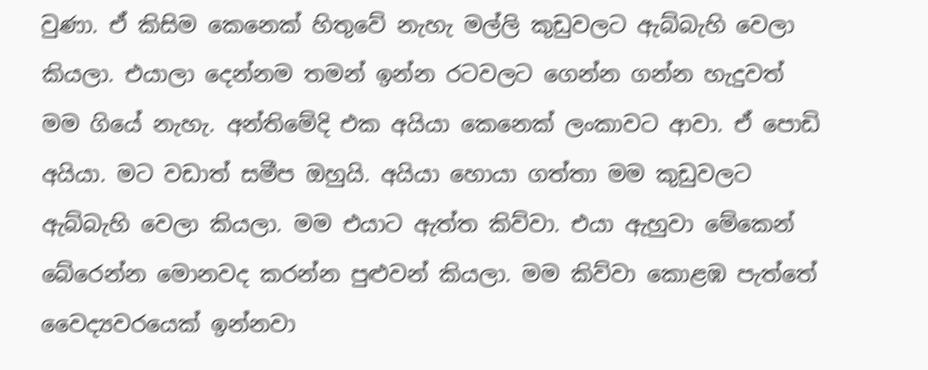වුණා. ඒ කිසිම කෙනෙක් හිතුවේ නැහැ මල්ලි කුඩුවලට ඇබ්බැහි වෙලා කියලා. එයාලා දෙන්නම තමන් ඉන්න රටවලට ගෙන්න ගන්න හැදුවත් මම ගියේ නැහැ. අන්තිමේදි එක අයියා කෙනෙක් ලංකාවට ආවා. ඒ පොඩි අයියා. මට වඩාත් සමීප ඔහුයි. අයියා හොයා ගත්තා මම කුඩුවලට ඇබ්බැහි වෙලා කියලා. මම එයාට ඇත්ත කිව්වා. එයා ඇහුවා මේකෙන් බේරෙන්න මොනවද කරන්න පුළුවන් කියලා. මම කිව්වා කොළඹ පැත්තේ වෛද්‍යවරයෙක් ඉන්නවා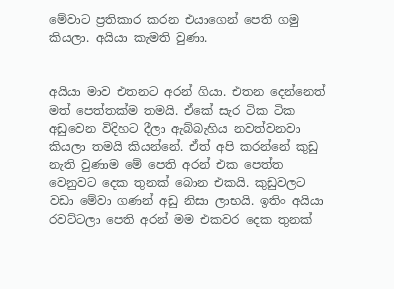මේවාට ප්‍රතිකාර කරන එයාගෙන් පෙති ගමු කියලා. අයියා කැමති වුණා.


අයියා මාව එතනට අරන් ගියා. එතන දෙන්නෙත් මත් පෙත්තක්ම තමයි. ඒකේ සැර ටික ටික අඩුවෙන විදිහට දීලා ඇබ්බැහිය නවත්වනවා කියලා තමයි කියන්නේ. ඒත් අපි කරන්නේ කුඩු නැති වුණාම මේ පෙති අරන් එක පෙත්ත වෙනුවට දෙක තුනක් බොන එකයි. කුඩුවලට වඩා මේවා ගණන් අඩු නිසා ලාභයි. ඉතිං අයියා රවට්ටලා පෙති අරන් මම එකවර දෙක තුනක්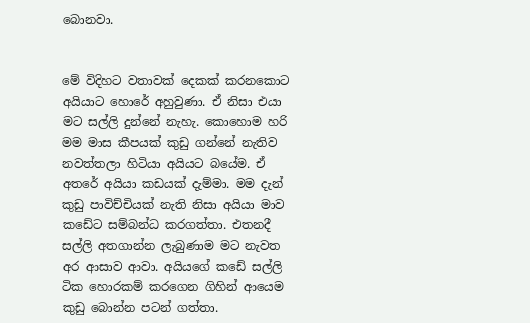බොනවා.


මේ විදිහට වතාවක් දෙකක් කරනකොට අයියාට හොරේ අහුවුණා. ඒ නිසා එයා මට සල්ලි දුන්නේ නැහැ. කොහොම හරි මම මාස කීපයක් කුඩු ගන්නේ නැතිව නවත්තලා හිටියා අයියට බයේම. ඒ අතරේ අයියා කඩයක් දැම්මා. මම දැන් කුඩු පාවිච්චියක් නැති නිසා අයියා මාව කඩේට සම්බන්ධ කරගත්තා. එතනදී සල්ලි අතගාන්න ලැබුණාම මට නැවත අර ආසාව ආවා. අයියගේ කඩේ සල්ලි ටික හොරකම් කරගෙන ගිහින් ආයෙම කුඩු බොන්න පටන් ගත්තා.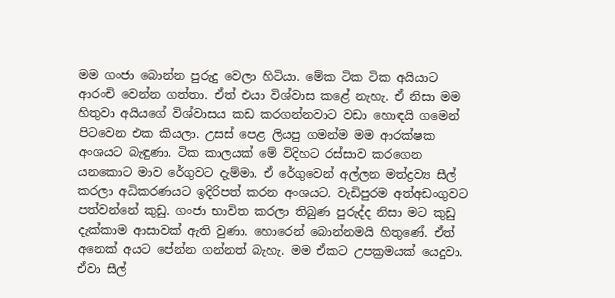මම ගංජා බොන්න පුරුදු වෙලා හිටියා. මේක ටික ටික අයියාට ආරංචි වෙන්න ගත්තා. ඒත් එයා විශ්වාස කළේ නැහැ. ඒ නිසා මම හිතුවා අයියගේ විශ්වාසය කඩ කරගන්නවාට වඩා හොඳයි ගමෙන් පිටවෙන එක කියලා. උසස් පෙළ ලියපු ගමන්ම මම ආරක්ෂක අංශයට බැඳුණා. ටික කාලයක් මේ විදිහට රස්සාව කරගෙන යනකොට මාව රේගුවට දැම්මා. ඒ රේගුවෙන් අල්ලන මත්ද්‍රව්‍ය සීල් කරලා අධිකරණයට ඉදිරිපත් කරන අංශයට. වැඩිපුරම අත්අඩංගුවට පත්වන්නේ කුඩු. ගංජා භාවිත කරලා තිබුණ පුරුද්ද නිසා මට කුඩු දැක්කාම ආසාවක් ඇති වුණා. හොරෙන් බොන්නමයි හිතුණේ. ඒත් අනෙක් අයට පේන්න ගන්නත් බැහැ. මම ඒකට උපක්‍රමයක් යෙදුවා. ඒවා සීල්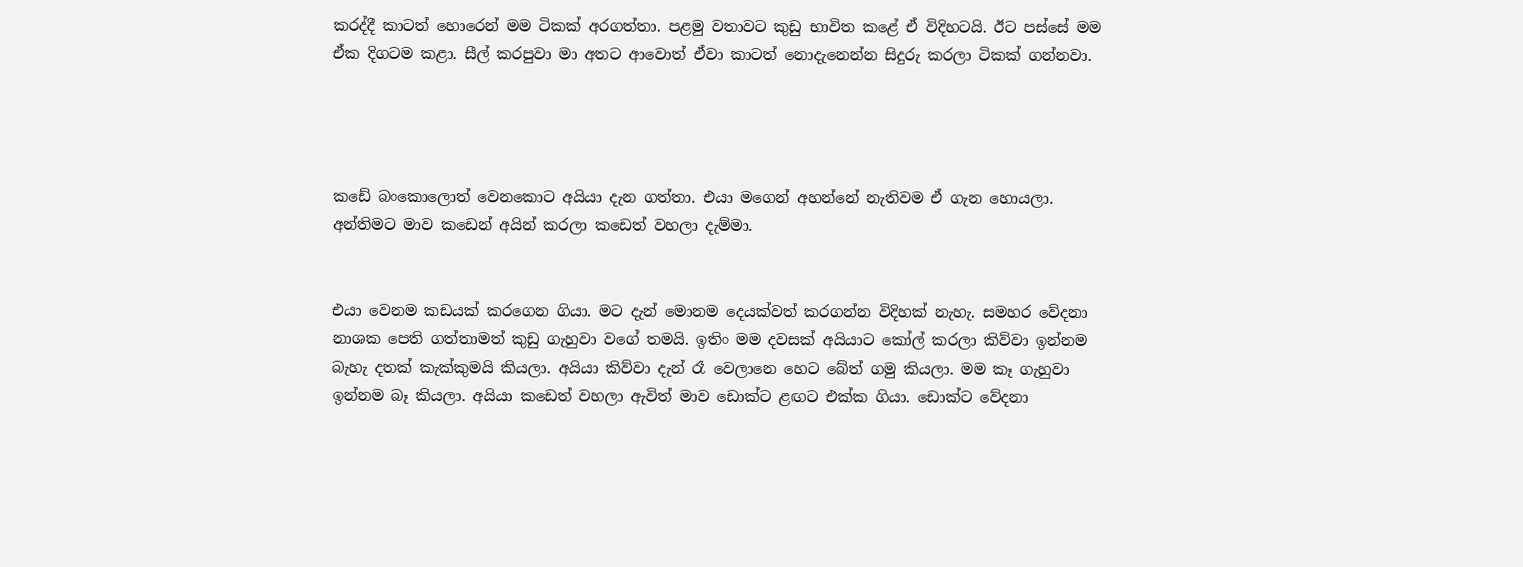කරද්දී කාටත් හොරෙන් මම ටිකක් අරගත්තා. පළමු වතාවට කුඩු භාවිත කළේ ඒ විදිහටයි. ඊට පස්සේ මම ඒක දිගටම කළා. සීල් කරපුවා මා අතට ආවොත් ඒවා කාටත් නොදැනෙන්න සිදුරු කරලා ටිකක් ගන්නවා.




කඩේ බංකොලොත් වෙනකොට අයියා දැන ගත්තා. එයා මගෙන් අහන්නේ නැතිවම ඒ ගැන හොයලා. අන්තිමට මාව කඩෙන් අයින් කරලා කඩෙත් වහලා දැම්මා.


එයා වෙනම කඩයක් කරගෙන ගියා. මට දැන් මොනම දෙයක්වත් කරගන්න විදිහක් නැහැ. සමහර වේදනා නාශක පෙති ගත්තාමත් කුඩු ගැහුවා වගේ තමයි. ඉතිං මම දවසක් අයියාට කෝල් කරලා කිව්වා ඉන්නම බැහැ දතක් කැක්කුමයි කියලා. අයියා කිව්වා දැන් රෑ වෙලානෙ හෙට බේත් ගමු කියලා. මම කෑ ගැහුවා ඉන්නම බෑ කියලා. අයියා කඩෙත් වහලා ඇවිත් මාව ඩොක්ට ළඟට එක්ක ගියා. ඩොක්ට වේදනා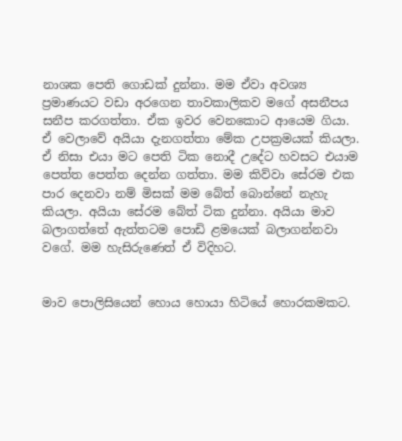නාශක පෙති ගොඩක් දුන්නා. මම ඒවා අවශ්‍ය ප්‍රමාණයට වඩා අරගෙන තාවකාලිකව මගේ අසනීපය සනීප කරගත්තා. ඒක ඉවර වෙනකොට ආයෙම ගියා. ඒ වෙලාවේ අයියා දැනගත්තා මේක උපක්‍රමයක් කියලා. ඒ නිසා එයා මට පෙති ටික නොදී උදේට හවසට එයාම පෙත්ත පෙත්ත දෙන්න ගත්තා. මම කිව්වා සේරම එක පාර දෙනවා නම් මිසක් මම බේත් බොන්නේ නැහැ කියලා. අයියා සේරම බේත් ටික දුන්නා. අයියා මාව බලාගත්තේ ඇත්තටම පොඩි ළමයෙක් බලාගන්නවා වගේ. මම හැසිරුණෙත් ඒ විදිහට.


මාව පොලිසියෙන් හොය හොයා හිටියේ හොරකමකට.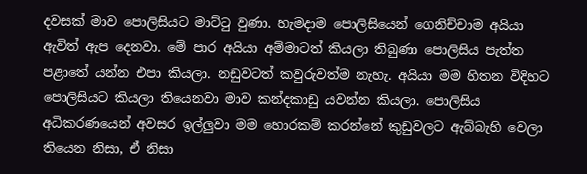දවසක් මාව පොලිසියට මාට්ටු වුණා. හැමදාම පොලිසියෙන් ගෙනිච්චාම අයියා ඇවිත් ඇප දෙනවා. මේ පාර අයියා අම්මාටත් කියලා තිබුණා පොලිසිය පැත්ත පළාතේ යන්න එපා කියලා. නඩුවටත් කවුරුවත්ම නැහැ. අයියා මම හිතන විදිහට පොලිසියට කියලා තියෙනවා මාව කන්දකාඩු යවන්න කියලා. පොලිසිය අධිකරණයෙන් අවසර ඉල්ලුවා මම හොරකම් කරන්නේ කුඩුවලට ඇබ්බැහි වෙලා තියෙන නිසා, ඒ නිසා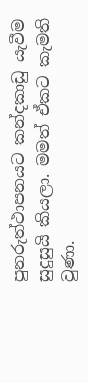පුනරුත්ථාපනයට කන්දකාඩු යැවීම සුදුසුයි කියලා. මමත් ඒකට කැමති වුණා.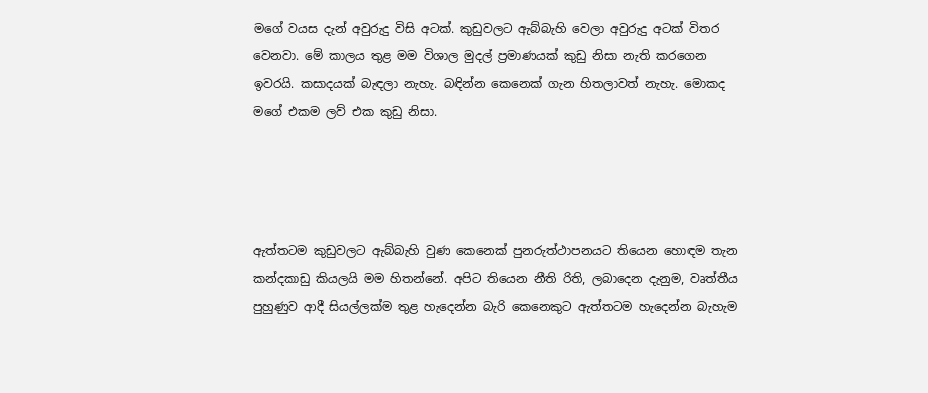මගේ වයස දැන් අවුරුදු විසි අටක්. කුඩුවලට ඇබ්බැහි වෙලා අවුරුදු අටක් විතර වෙනවා. මේ කාලය තුළ මම විශාල මුදල් ප්‍රමාණයක් කුඩු නිසා නැති කරගෙන ඉවරයි. කසාදයක් බැඳලා නැහැ. බඳින්න කෙනෙක් ගැන හිතලාවත් නැහැ. මොකද මගේ එකම ලව් එක කුඩු නිසා.




ඇත්තටම කුඩුවලට ඇබ්බැහි වුණ කෙනෙක් පුනරුත්ථාපනයට තියෙන හොඳම තැන කන්දකාඩු කියලයි මම හිතන්නේ. අපිට තියෙන නීති රිති, ලබාදෙන දැනුම, වෘත්තීය පුහුණුව ආදී සියල්ලක්ම තුළ හැදෙන්න බැරි කෙනෙකුට ඇත්තටම හැදෙන්න බැහැම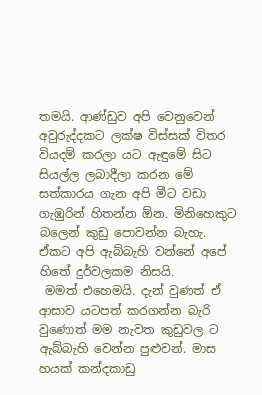තමයි. ආණ්ඩුව අපි වෙනුවෙන් අවුරුද්දකට ලක්ෂ විස්සක් විතර වියදම් කරලා යට ඇඳුමේ සිට සියල්ල ලබාදීලා කරන මේ සත්කාරය ගැන අපි මීට වඩා ගැඹුරින් හිතන්න ඕන. මිනිහෙකුට බලෙන් කුඩු පොවන්න බැහැ. ඒකට අපි ඇබ්බැහි වන්නේ අපේ හිතේ දුර්වලකම නිසයි.
 මමත් එහෙමයි. දැන් වුණත් ඒ ආසාව යටපත් කරගන්න බැරි වුණොත් මම නැවත කුඩුවල ට ඇබ්බැහි වෙන්න පුළුවන්. මාස හයක් කන්දකාඩු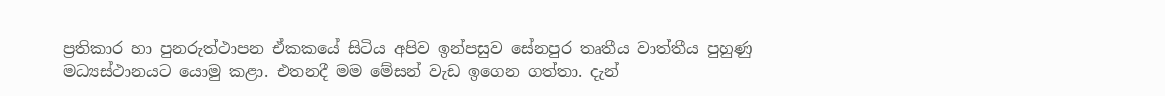ප්‍රතිකාර හා පුනරුත්ථාපන ඒකකයේ සිටිය අපිව ඉන්පසුව සේනපුර තෘතීය වාත්තීය පුහුණු මධ්‍යස්ථානයට යොමු කළා. එතනදී මම මේසන් වැඩ ඉගෙන ගත්තා. දැන්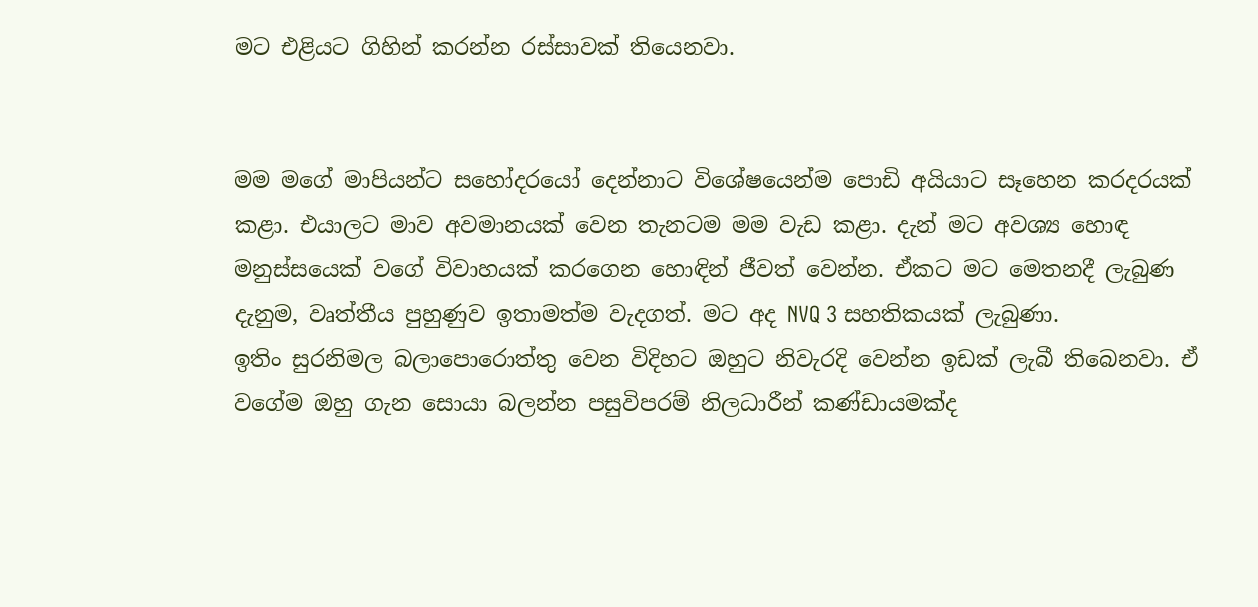මට එළියට ගිහින් කරන්න රස්සාවක් තියෙනවා.


මම මගේ මාපියන්ට සහෝදරයෝ දෙන්නාට විශේෂයෙන්ම පොඩි අයියාට සෑහෙන කරදරයක් කළා. එයාලට මාව අවමානයක් වෙන තැනටම මම වැඩ කළා. දැන් මට අවශ්‍ය හොඳ මනුස්සයෙක් වගේ විවාහයක් කරගෙන හොඳින් ජීවත් වෙන්න. ඒකට මට මෙතනදී ලැබුණ දැනුම, වෘත්තීය පුහුණුව ඉතාමත්ම වැදගත්. මට අද NVQ 3 සහතිකයක් ලැබුණා.
ඉතිං සුරනිමල බලාපොරොත්තු වෙන විදිහට ඔහුට නිවැරදි වෙන්න ඉඩක් ලැබී තිබෙනවා. ඒ වගේම ඔහු ගැන සොයා බලන්න පසුවිපරම් නිලධාරීන් කණ්ඩායමක්ද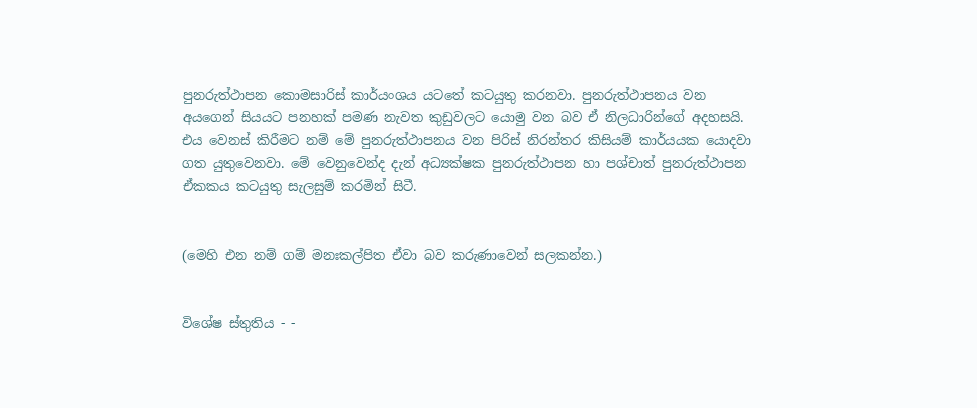පුනරුත්ථාපන කොමසාරිස් කාර්යංශය යටතේ කටයුතු කරනවා. පුනරුත්ථාපනය වන අයගෙන් සියයට පනහක් පමණ නැවත කුඩුවලට යොමු වන බව ඒ නිලධාරින්ගේ අදහසයි. එය වෙනස් කිරීමට නම් මේ පුනරුත්ථාපනය වන පිරිස් නිරන්තර කිසියම් කාර්යයක යොදවා ගත යුතුවෙනවා. මේ වෙනුවෙන්ද දැන් අධ්‍යක්ෂක පුනරුත්ථාපන හා පශ්චාත් පුනරුත්ථාපන ඒකකය කටයුතු සැලසුම් කරමින් සිටී.


(මෙහි එන නම් ගම් මනඃකල්පිත ඒවා බව කරුණාවෙන් සලකන්න.)


විශේෂ ස්තුතිය - -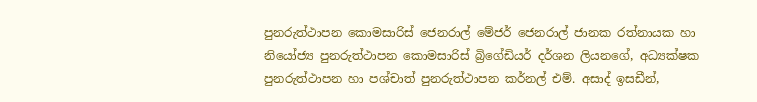පුනරුත්ථාපන කොමසාරිස් ජෙනරාල් මේජර් ජෙනරාල් ජානක රත්නායක හා නියෝජ්‍ය පුනරුත්ථාපන කොමසාරිස් බ්‍රිගේඩියර් දර්ශන ලියනගේ, අධ්‍යක්ෂක පුනරුත්ථාපන හා පශ්චාත් පුනරුත්ථාපන කර්නල් එම්. අසාද් ඉසඩීන්,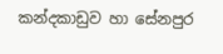කන්දකාඩුව හා සේනපුර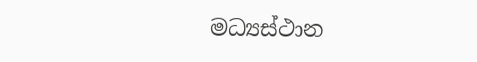මධ්‍යස්ථාන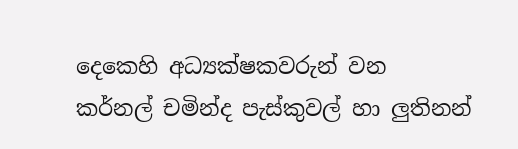දෙකෙහි අධ්‍යක්ෂකවරුන් වන කර්නල් චමින්ද පැස්කුවල් හා ලුතිනන්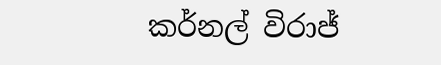කර්නල් විරාජ්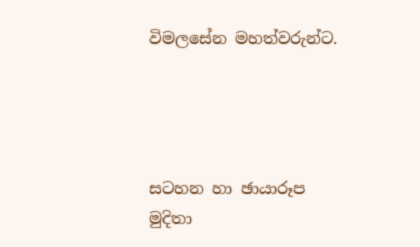විමලසේන මහත්වරුන්ට.




සටහන හා ඡායාරූප
මුදිතා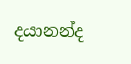දයානන්ද